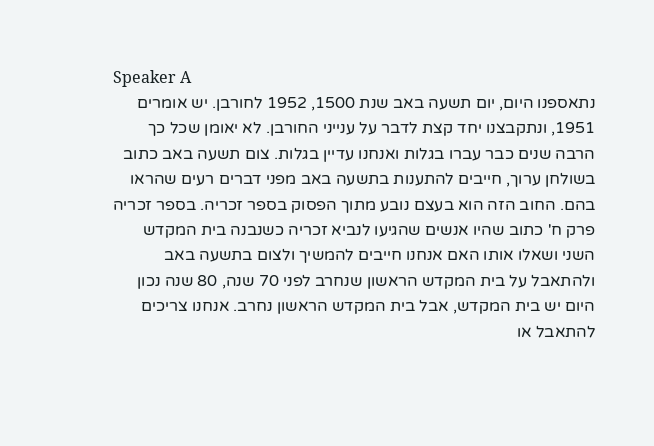Speaker A
נתאספנו היום, יום תשעה באב שנת 1500, 1952 לחורבן. יש אומרים 1951, ונתקבצנו יחד קצת לדבר על ענייני החורבן. לא יאומן שכל כך הרבה שנים כבר עברו בגלות ואנחנו עדיין בגלות. צום תשעה באב כתוב בשולחן ערוך, חייבים להתענות בתשעה באב מפני דברים רעים שהראו בהם. החוב הזה הוא בעצם נובע מתוך הפסוק בספר זכריה. בספר זכריה פרק ח' כתוב שהיו אנשים שהגיעו לנביא זכריה כשנבנה בית המקדש השני ושאלו אותו האם אנחנו חייבים להמשיך ולצום בתשעה באב ולהתאבל על בית המקדש הראשון שנחרב לפני 70 שנה, 80 שנה נכון היום יש בית המקדש, אבל בית המקדש הראשון נחרב. אנחנו צריכים להתאבל או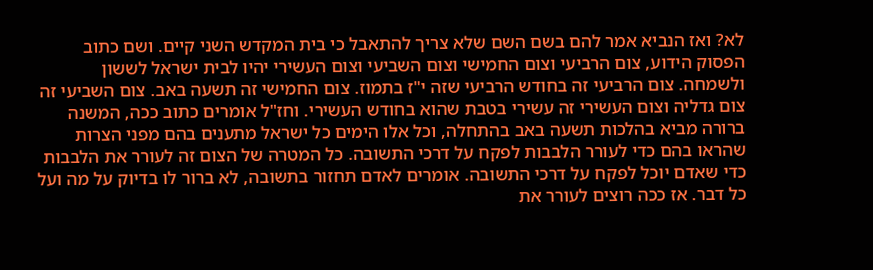לא? ואז הנביא אמר להם בשם השם שלא צריך להתאבל כי בית המקדש השני קיים. ושם כתוב הפסוק הידוע, צום הרביעי וצום החמישי וצום השביעי וצום העשירי יהיו לבית ישראל לששון ולשמחה. צום הרביעי זה בחודש הרביעי שזה י"ז בתמוז. צום החמישי זה תשעה באב. צום השביעי זה צום גדליה וצום העשירי זה עשירי בטבת שהוא בחודש העשירי. וחז"ל אומרים כתוב ככה, המשנה ברורה מביא בהלכות תשעה באב בהתחלה, וכל אלו הימים כל ישראל מתענים בהם מפני הצרות שהראו בהם כדי לעורר הלבבות לפקח על דרכי התשובה. כל המטרה של הצום זה לעורר את הלבבות כדי שאדם יוכל לפקח על דרכי התשובה. אומרים לאדם תחזור בתשובה, לא ברור לו בדיוק על מה ועל כל דבר. אז ככה רוצים לעורר את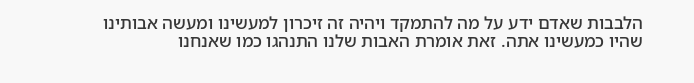הלבבות שאדם ידע על מה להתמקד ויהיה זה זיכרון למעשינו ומעשה אבותינו שהיו כמעשינו אתה. זאת אומרת האבות שלנו התנהגו כמו שאנחנו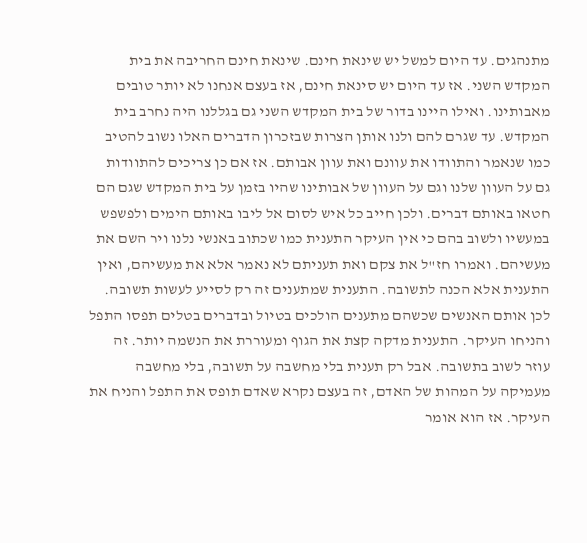מתנהגים. עד היום למשל יש שינאת חינם. שינאת חינם החריבה את בית המקדש השני. אז עד היום יש סינאת חינם, אז בעצם אנחנו לא יותר טובים מאבותינו. ואילו היינו בדור של בית המקדש השני גם בגללנו היה נחרב בית המקדש. עד שגרם להם ולנו אותן הצרות שבזכרון הדברים האלו נשוב להטיב כמו שנאמר והתוודו את עוונם ואת עוון אבותם. אז אם כן צריכים להתוודות גם על העוון שלנו וגם על העוון של אבותינו שהיו בזמן על בית המקדש שגם הם חטאו באותם דברים. ולכן חייב כל איש לסום אל ליבו באותם הימים ולפשפש במעשיו ולשוב בהם כי אין העיקר התענית כמו שכתוב באנשי נלנו ויר השם את מעשיהם. ואמרו חז"ל את צקם ואת תעניתם לא נאמר אלא את מעשיהם, ואין התענית אלא הכנה לתשובה. התענית שמתענים זה רק לסייע לעשות תשובה. לכן אותם האנשים שכשהם מתענים הולכים בטיול ובדברים בטלים תפסו התפל והניחו העיקר. התענית מדקה קצת את הגוף ומעוררת את הנשמה יותר. זה עוזר לשוב בתשובה. אבל רק תענית בלי מחשבה על תשובה, בלי מחשבה מעמיקה על המהות של האדם, זה בעצם נקרא שאדם תופס את התפל והניח את העיקר. אז הוא אומר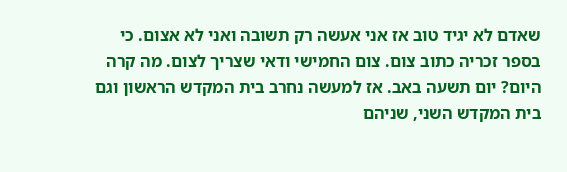שאדם לא יגיד טוב אז אני אעשה רק תשובה ואני לא אצום. כי בספר זכריה כתוב צום. צום החמישי ודאי שצריך לצום. מה קרה היום? יום תשעה באב. אז למעשה נחרב בית המקדש הראשון וגם בית המקדש השני, שניהם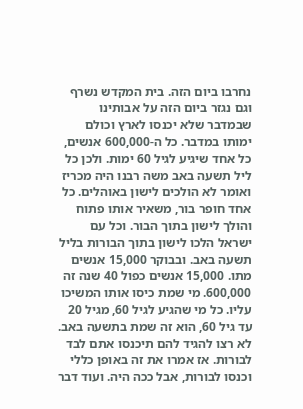נחרבו ביום הזה. בית המקדש נשרף וגם נגזר ביום הזה על אבותינו שבמדבר שלא יכנסו לארץ וכולם ימותו במדבר. כל ה-600,000 אנשים, כל אחד שיגיע לגיל 60 ימות. ולכן כל ליל תשעה באב משה רבנו היה מכריז ואומר לא הולכים לישון באוהלים. כל אחד חופר בור, משאיר אותו פתוח והולך לישון בתוך הבור. וכל עם ישראל הלכו לישון בתוך הבורות בליל תשעה באב. ובבוקר 15,000 אנשים מתו. 15,000 אנשים כפול 40 שנה זה 600,000. מי שמת כיסו אותו המשיכו עליו. כל מי שהגיע לגיל 60, מגיל 20 עד גיל 60, הוא זה שמת בתשעה באב. לא רצו להגיד להם תיכנסו אתם לבד לבורות. אז אמרו את זה באופן כללי וכנסו לבורות, אבל ככה היה. ועוד דבר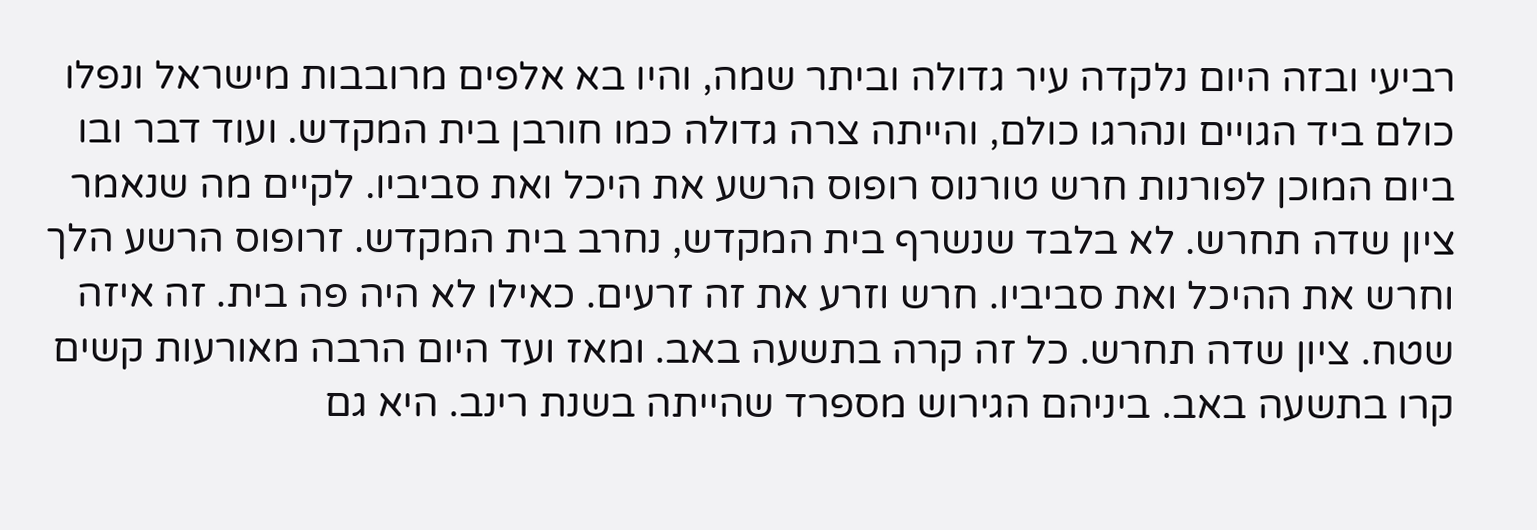רביעי ובזה היום נלקדה עיר גדולה וביתר שמה, והיו בא אלפים מרובבות מישראל ונפלו כולם ביד הגויים ונהרגו כולם, והייתה צרה גדולה כמו חורבן בית המקדש. ועוד דבר ובו ביום המוכן לפורנות חרש טורנוס רופוס הרשע את היכל ואת סביביו. לקיים מה שנאמר ציון שדה תחרש. לא בלבד שנשרף בית המקדש, נחרב בית המקדש. זרופוס הרשע הלך וחרש את ההיכל ואת סביביו. חרש וזרע את זה זרעים. כאילו לא היה פה בית. זה איזה שטח. ציון שדה תחרש. כל זה קרה בתשעה באב. ומאז ועד היום הרבה מאורעות קשים קרו בתשעה באב. ביניהם הגירוש מספרד שהייתה בשנת רינב. היא גם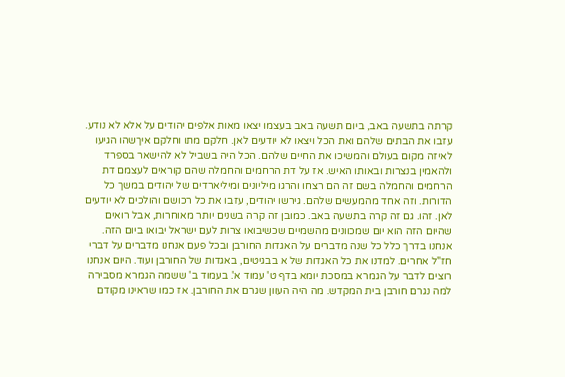קרתה בתשעה באב, ביום תשעה באב בעצמו יצאו מאות אלפים יהודים על אלא לא נודע. עזבו את הבתים שלהם ואת הכל ויצאו לא יודעים לאן. חלקם מתו וחלקם איךשהו הגיעו לאיזה מקום בעולם והמשיכו את החיים שלהם. הכל היה בשביל לא להישאר בספרד ולהאמין בנצרות ובאותו האיש. אז על דת הרחמים והחמלה שהם קוראים לעצמם דת הרחמים והחמלה בשם זה הם רצחו והרגו מיליונים ומיליארדים של יהודים במשך כל הדורות. וזה אחד מהמעשים שלהם. גירשו יהודים, עזבו את כל רכושם והולכים לא יודעים לאן. זהו. גם זה קרה בתשעה באב. כמובן זה קרה בשנים יותר מאוחרות, אבל רואים שהיום הזה הוא יום שמכוונים מהשמיים שכשיבואו צרות לעם ישראל יבואו ביום הזה. אנחנו בדרך כלל כל שנה מדברים על האגדות החורבן ובכל פעם אנחנו מדברים על דברי חז"ל אחרים. למדנו את כל האגדות של א בבגיטים, באגדות של החורבן ועוד. היום אנחנו רוצים לדבר על הגמרא במסכת יומא בדף ט' עמוד א'. בעמוד ב' ששמה הגמרא מסבירה למה נגרם חורבן בית המקדש. מה היה העוון שגרם את החורבן. אז כמו שראינו מקודם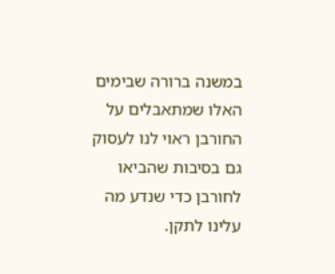במשנה ברורה שבימים האלו שמתאבלים על החורבן ראוי לנו לעסוק גם בסיבות שהביאו לחורבן כדי שנדע מה עלינו לתקן.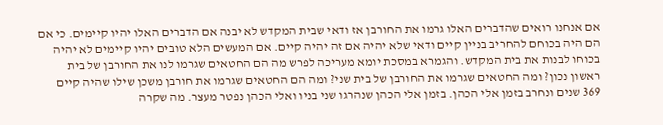אם אנחנו רואים שהדברים האלו גרמו את החורבן אז ודאי שבית המקדש לא יבנה אם הדברים האלו יהיו קיימים. כי אם הם היה בכוחם להחריב בניין קיים ודאי שלא יהיה אם זה יהיה קיים. אם המעשים הלא טובים יהיו קיימים לא יהיה בכוחו לבנות את בית המקדש. והגמרא במסכת יומא מעריכה לפרש מה הם החטאים שגרמו לנו את החורבן של בית ראשון נכון? ומה החטאים שגרמו את החורבן של בית שני? ומה הם החטאים שגרמו את חורבן משכן שילו שהיה קיים 369 שנים ונחרב בזמן אלי הכהן. בזמן אלי הכהן שנהרגו שני בניו ואלי הכהן נפטר מעצר. מה שקרה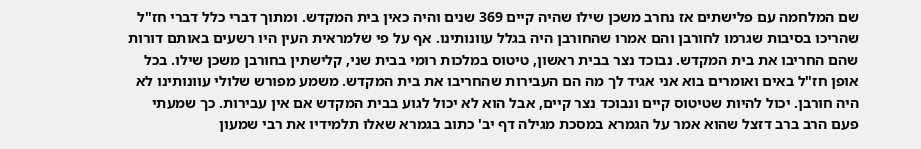שם המלחמה עם פלישתים אז נחרב משכן שילו שהיה קיים 369 שנים והיה כאין בית המקדש. ומתוך דברי כלל דברי חז"ל שהריכו בסיבות שגרמו לחורבן והם אמרו שהחורבן היה בגלל עוונותינו. אף על פי שלמראית העין היו רשעים באותם דורות שהם החריבו את בית המקדש. נבוכד נצר בבית ראשון, טיטוס במלכות רומי בבית שני, קלישתין בחורבן משכן שילו. בכל אופן חז"ל באים ואומרים בוא אני אגיד לך מה הם העבירות שהחריבו את בית המקדש. משמע מפורש שלולי עוונותינו לא היה חורבן. יכול להיות שטיטוס קיים ונבוכד נצר קיים, אבל הוא לא יכול לגוע בבית המקדש אם אין עבירות. כך שמעתי פעם הרב ברב דזצל שהוא אמר על הגמרא במסכת מגילה דף יב' כתוב בגמרא שאלו תלמידיו את רבי שמעון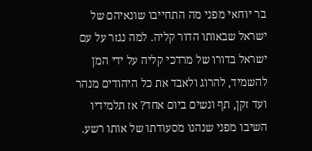בר יוחאי מפני מה התחייבו שונאיהם של ישראל שבאותו הדור קליה. למה נגזר על עם ישראל בדורו של מרדכי קליה על ידי המן להשמיד, להרוג ולאבד את כל היהודים מנהר ועד זקן, תף ונשים ביום אחד? אז תלמידיו השיבו מפני שנהנו מסעודתו של אותו רשע.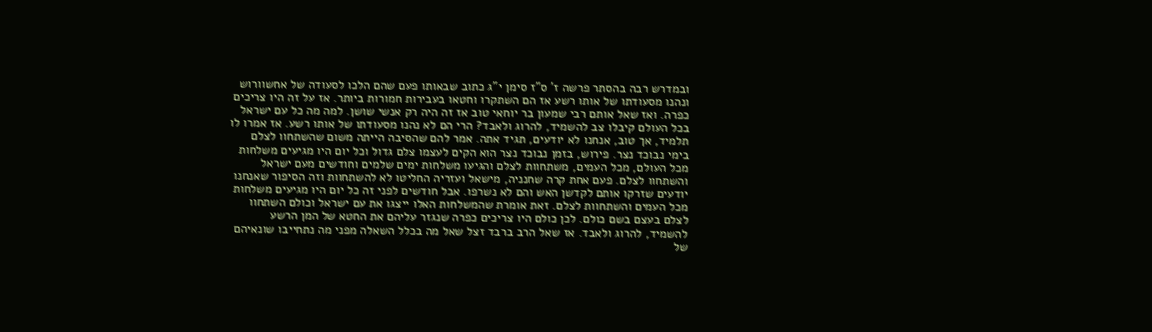ובמדרש רבה בהסתר פרשה ז' ס"ז סימן י"ג כתוב שבאותו פעם שהם הלכו לסעודה של אחשוורוש ונהנו מסעודתו של אותו רשע אז הם השתקרו וחטאו בעבירות חמורות ביותר. אז על זה היו צריכים כפרה. ואז שאל אותם רבי שמעון בר יוחאי טוב אז זה היה רק אנשי שושן. למה מה כל עם ישראל בכל העולם קיבלו צב להשמיד, להרוג ולאבד? הרי הם לא נהנו מסעודתו של אותו רשע. אז אמרו לו תלמיד, אך טוב, אנחנו לא יודעים, תגיד אתה. אמר להם שהסיבה הייתה משום שהשתחוו לצלם בימי נבוכד נצר. פירוש, בזמן נבוכד נצר הוא הקים לעצמו צלם גדול וכל יום היו מגיעים משלחות מכל העולם, מכל העמים, משתחוות לצלם והגיעו משלחות ימים שלמים וחודשים מעם ישראל והשתחוו לצלם. פעם אחת קרה שחנניה, מישאל ועזריה החליטו לא להשתחוות וזה הסיפור שאנחנו יודעים שזרקו אותם לקדשן האש והם לא נשרפו. אבל חודשים לפני זה כל יום היו מגיעים משלחות מכל העמים והשתחוות לצלם. זאת אומרת שהמשלחות האלו ייצגו את עם ישראל וכולם השתחוו לצלם בעצם בשם כולם. לכן כולם היו צריכים כפרה שנגזר עליהם את החטא של המן הרשע להשמיד, להרוג ולאבד. אז שאל הרב ברבד זצל שאל מה בכלל השאלה מפני מה נתחייבו שונאיהם של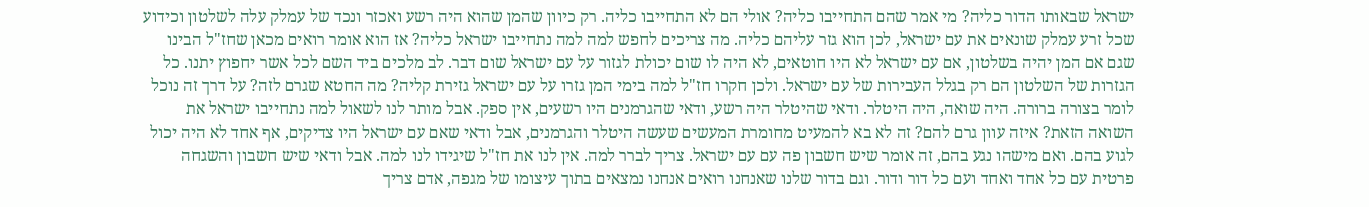ישראל שבאותו הדור כליה? מי אמר שהם התחייבו כליה? אולי הם לא התחייבו כליה. רק כיוון שהמן שהוא היה רשע ואכזר ונכד של עמלק עלה לשלטון וכידוע שכל זרע עמלק שונאים את עם ישראל, לכן הוא גזר עליהם כליה. מה צריכים לחפש למה למה נתחייבו ישראל כליה? אז הוא אומר רואים מכאן שחז"ל הבינו שגם אם המן יהיה בשלטון, אם עם ישראל לא היו חוטאים, לא היה לו שום יכולת לגזור על עם ישראל שום דבר. לב מלכים ביד השם לכל אשר יחפוץ יתנו. כל הגזרות של השלטון הם רק בגלל העבירות של עם ישראל. ולכן חקרו חז"ל למה בימי המן גזרו על עם ישראל גזירת קליה? מה החטא שגרם לזה? על דרך זה נוכל לומר בצורה ברורה. היה שואה, היה היטלר. ודאי שהיטלר היה רשע, ודאי שהגרמנים היו רשעים, אין ספק. אבל מותר לנו לשאול למה נתחייבו ישראל את השואה הזאת? איזה עוון גרם להם? זה לא בא להמעיט מחומרת המעשים שעשה היטלר והגרמנים, אבל ודאי שאם עם ישראל היו צדיקים, אף אחד לא היה יכול לגוע בהם. ואם מישהו נגע בהם, זה אומר שיש חשבון פה עם עם ישראל. צריך לברר למה. אין לנו את חז"ל שיגידו לנו למה. אבל ודאי שיש חשבון והשגחה פרטית עם כל אחד ואחד ועם כל דור ודור. וגם בדור שלנו שאנחנו רואים אנחנו נמצאים בתוך עיצומו של מגפה, אדם צריך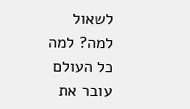לשאול למה? למה כל העולם עובר את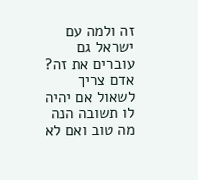זה ולמה עם ישראל גם עוברים את זה? אדם צריך לשאול אם יהיה לו תשובה הנה מה טוב ואם לא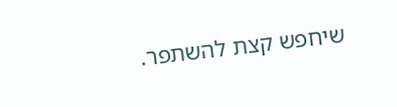שיחפש קצת להשתפר.